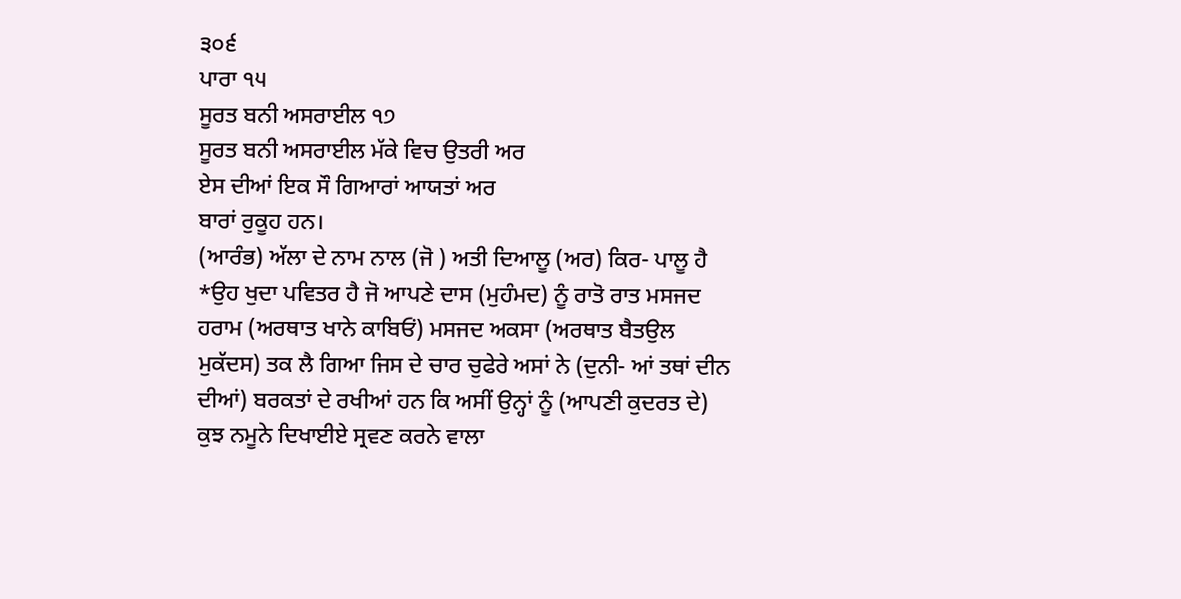੩੦੬
ਪਾਰਾ ੧੫
ਸੂਰਤ ਬਨੀ ਅਸਰਾਈਲ ੧੭
ਸੂਰਤ ਬਨੀ ਅਸਰਾਈਲ ਮੱਕੇ ਵਿਚ ਉਤਰੀ ਅਰ
ਏਸ ਦੀਆਂ ਇਕ ਸੌ ਗਿਆਰਾਂ ਆਯਤਾਂ ਅਰ
ਬਾਰਾਂ ਰੁਕੂਹ ਹਨ।
(ਆਰੰਭ) ਅੱਲਾ ਦੇ ਨਾਮ ਨਾਲ (ਜੋ ) ਅਤੀ ਦਿਆਲੂ (ਅਰ) ਕਿਰ- ਪਾਲੂ ਹੈ *ਉਹ ਖੁਦਾ ਪਵਿਤਰ ਹੈ ਜੋ ਆਪਣੇ ਦਾਸ (ਮੁਹੰਮਦ) ਨੂੰ ਰਾਤੋ ਰਾਤ ਮਸਜਦ ਹਰਾਮ (ਅਰਥਾਤ ਖਾਨੇ ਕਾਬਿਓਂ) ਮਸਜਦ ਅਕਸਾ (ਅਰਥਾਤ ਬੈਤਉਲ ਮੁਕੱਦਸ) ਤਕ ਲੈ ਗਿਆ ਜਿਸ ਦੇ ਚਾਰ ਚੁਫੇਰੇ ਅਸਾਂ ਨੇ (ਦੁਨੀ- ਆਂ ਤਥਾਂ ਦੀਨ ਦੀਆਂ) ਬਰਕਤਾਂ ਦੇ ਰਖੀਆਂ ਹਨ ਕਿ ਅਸੀਂ ਉਨ੍ਹਾਂ ਨੂੰ (ਆਪਣੀ ਕੁਦਰਤ ਦੇ) ਕੁਝ ਨਮੂਨੇ ਦਿਖਾਈਏ ਸ੍ਰਵਣ ਕਰਨੇ ਵਾਲਾ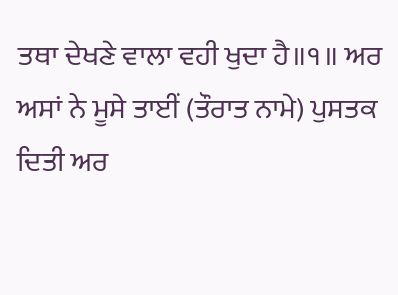ਤਥਾ ਦੇਖਣੇ ਵਾਲਾ ਵਹੀ ਖੁਦਾ ਹੈ॥੧॥ ਅਰ ਅਸਾਂ ਨੇ ਮੂਸੇ ਤਾਈਂ (ਤੌਰਾਤ ਨਾਮੇ) ਪੁਸਤਕ ਦਿਤੀ ਅਰ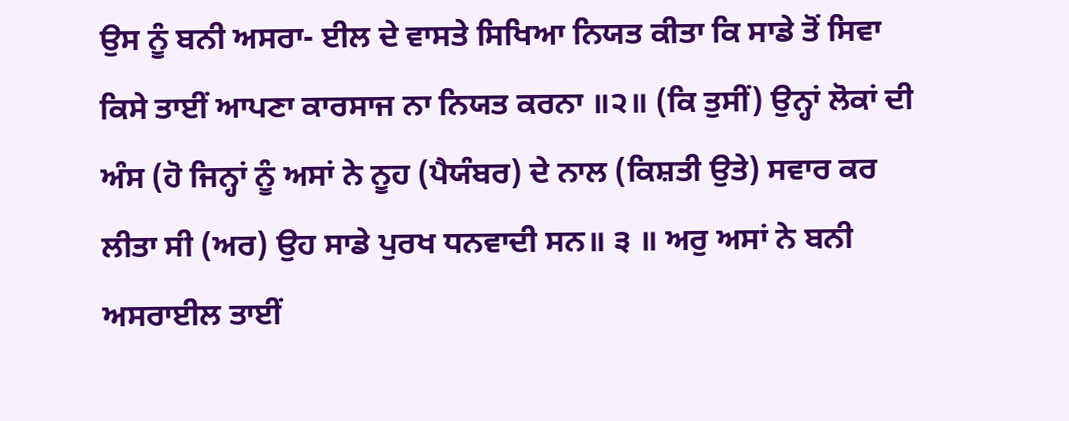ਉਸ ਨੂੰ ਬਨੀ ਅਸਰਾ- ਈਲ ਦੇ ਵਾਸਤੇ ਸਿਖਿਆ ਨਿਯਤ ਕੀਤਾ ਕਿ ਸਾਡੇ ਤੋਂ ਸਿਵਾ ਕਿਸੇ ਤਾਈਂ ਆਪਣਾ ਕਾਰਸਾਜ ਨਾ ਨਿਯਤ ਕਰਨਾ ॥੨॥ (ਕਿ ਤੁਸੀਂ) ਉਨ੍ਹਾਂ ਲੋਕਾਂ ਦੀ ਅੰਸ (ਹੋ ਜਿਨ੍ਹਾਂ ਨੂੰ ਅਸਾਂ ਨੇ ਨੂਹ (ਪੈਯੰਬਰ) ਦੇ ਨਾਲ (ਕਿਸ਼ਤੀ ਉਤੇ) ਸਵਾਰ ਕਰ ਲੀਤਾ ਸੀ (ਅਰ) ਉਹ ਸਾਡੇ ਪੁਰਖ ਧਨਵਾਦੀ ਸਨ॥ ੩ ॥ ਅਰੁ ਅਸਾਂ ਨੇ ਬਨੀ ਅਸਰਾਈਲ ਤਾਈਂ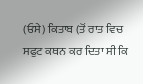(ਓਸੇ) ਕਿਤਾਬ (ਤੋਂ ਰਾਤ ਵਿਚ ਸਫੁਟ ਕਥਨ ਕਰ ਦਿਤਾ ਸੀ ਕਿ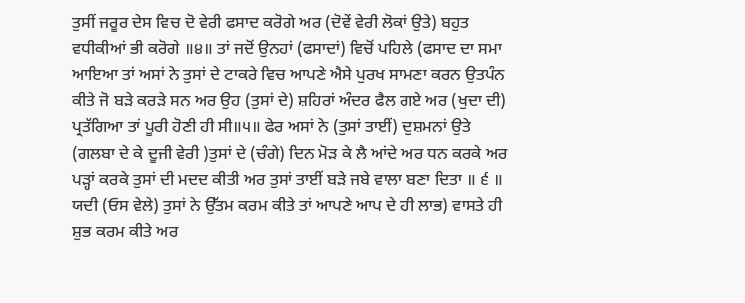ਤੁਸੀਂ ਜਰੂਰ ਦੇਸ ਵਿਚ ਦੋ ਵੇਰੀ ਫਸਾਦ ਕਰੋਗੇ ਅਰ (ਦੋਵੇਂ ਵੇਰੀ ਲੋਕਾਂ ਉਤੇ) ਬਹੁਤ ਵਧੀਕੀਆਂ ਭੀ ਕਰੋਗੇ ॥੪॥ ਤਾਂ ਜਦੋਂ ਉਨਹਾਂ (ਫਸਾਦਾਂ) ਵਿਚੋਂ ਪਹਿਲੇ (ਫਸਾਦ ਦਾ ਸਮਾ ਆਇਆ ਤਾਂ ਅਸਾਂ ਨੇ ਤੁਸਾਂ ਦੇ ਟਾਕਰੇ ਵਿਚ ਆਪਣੇ ਐਸੇ ਪੁਰਖ ਸਾਮਣਾ ਕਰਨ ਉਤਪੰਨ ਕੀਤੇ ਜੋ ਬੜੇ ਕਰੜੇ ਸਨ ਅਰ ਉਹ (ਤੁਸਾਂ ਦੇ) ਸ਼ਹਿਰਾਂ ਅੰਦਰ ਫੈਲ ਗਏ ਅਰ (ਖੁਦਾ ਦੀ) ਪ੍ਰਤੱਗਿਆ ਤਾਂ ਪੂਰੀ ਹੋਣੀ ਹੀ ਸੀ॥੫॥ ਫੇਰ ਅਸਾਂ ਨੇ (ਤੁਸਾਂ ਤਾਈਂ) ਦੁਸ਼ਮਨਾਂ ਉਤੇ (ਗਲਬਾ ਦੇ ਕੇ ਦੂਜੀ ਵੇਰੀ )ਤੁਸਾਂ ਦੇ (ਚੰਗੇ) ਦਿਨ ਮੋੜ ਕੇ ਲੈ ਆਂਦੇ ਅਰ ਧਨ ਕਰਕੇ ਅਰ ਪੜ੍ਹਾਂ ਕਰਕੇ ਤੁਸਾਂ ਦੀ ਮਦਦ ਕੀਤੀ ਅਰ ਤੁਸਾਂ ਤਾਈਂ ਬੜੇ ਜਬੇ ਵਾਲਾ ਬਣਾ ਦਿਤਾ ॥ ੬ ॥ ਯਦੀ (ਓਸ ਵੇਲੇ) ਤੁਸਾਂ ਨੇ ਉੱਤਮ ਕਰਮ ਕੀਤੇ ਤਾਂ ਆਪਣੇ ਆਪ ਦੇ ਹੀ ਲਾਭ) ਵਾਸਤੇ ਹੀ ਸ਼ੁਭ ਕਰਮ ਕੀਤੇ ਅਰ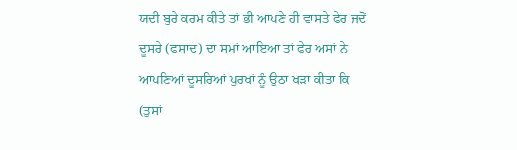ਯਦੀ ਬੁਰੇ ਕਰਮ ਕੀਤੇ ਤਾਂ ਭੀ ਆਪਣੇ ਹੀ ਵਾਸਤੇ ਫੇਰ ਜਦੋਂ ਦੂਸਰੇ (ਫਸਾਦ) ਦਾ ਸਮਾਂ ਆਇਆ ਤਾਂ ਫੇਰ ਅਸਾਂ ਨੇ ਆਪਣਿਆਂ ਦੂਸਰਿਆਂ ਪੁਰਖਾਂ ਨੂੰ ਉਠਾ ਖੜਾ ਕੀਤਾ ਕਿ (ਤੁਸਾਂ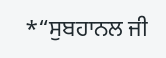*“ਸੁਬਹਾਨਲ ਜੀ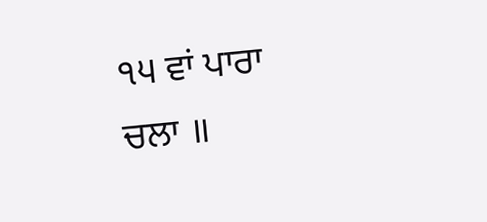੧੫ ਵਾਂ ਪਾਰਾ ਚਲਾ ॥